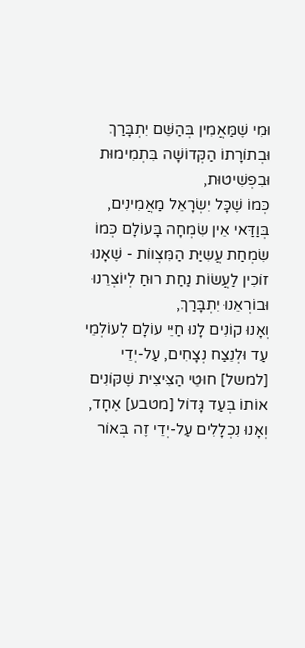וּמִי שֶׁמַּאֲמִין בְּהַשֵּׁם יִתְבָּרַךְ וּבְתוֹרָתוֹ הַקְּדוֹשָׁה בִּתְמִימוּת וּבִפְשִׁיטוּת,
כְּמוֹ שֶׁכָּל יִשְׂרָאֵל מַאֲמִינִים,
בְּוַדַּאי אֵין שִׂמְחָה בָּעוֹלָם כְּמוֹ שִׂמְחַת עֲשִיַּת הַמִּצְווֹת - שֶׁאָנוּ זוֹכִין לַעֲשׂוֹת נַחַת רוּחַ לְיוֹצְרֵנוּ וּבוֹרְאֵנוּ יִתְבָּרַךְ,
וְאָנוּ קוֹנִים לָנוּ חַיֵּי עוֹלָם לְעוֹלְמֵי עַד וּלְנֵצַח נְצָחִים, עַל-יְדֵי [למשל] חוּטֵי הַצִּיצִית שֶׁקּוֹנִים אוֹתוֹ בְּעַד גָּדוֹל [מטבע] אֶחָד,
וְאָנוּ נִכְלָלִים עַל-יְדֵי זֶה בְּאוֹר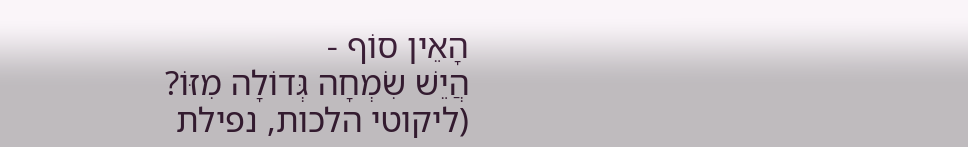הָאֵין סוֹף -
הֲיֵשׁ שִׂמְחָה גְּדוֹלָה מִזּוֹ?
(ליקוטי הלכות, נפילת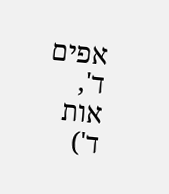אפים ד', אות ד')